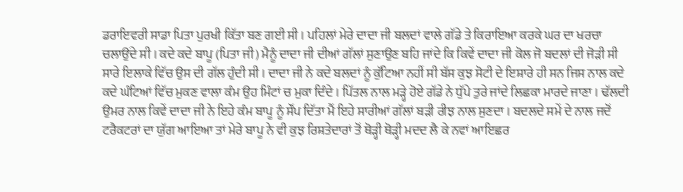ਡਰਾਇਵਰੀ ਸਾਡਾ ਪਿਤਾ ਪੁਰਖੀ ਕਿੱਤਾ ਬਣ ਗਈ ਸੀ । ਪਹਿਲਾਂ ਮੇਰੇ ਦਾਦਾ ਜੀ ਬਲਦਾਂ ਵਾਲੇ ਗੱਡੇ ਤੇ ਕਿਰਾਇਆ ਕਰਕੇ ਘਰ ਦਾ ਖਰਚਾ ਚਲਾਉਂਦੇ ਸੀ । ਕਦੇ ਕਦੇ ਬਾਪੂ (ਪਿਤਾ ਜੀ) ਮੈਨੂੰ ਦਾਦਾ ਜੀ ਦੀਆਂ ਗੱਲਾਂ ਸੁਣਾਉਣ ਬਹਿ ਜਾਂਦੇ ਕਿ ਕਿਵੇਂ ਦਾਦਾ ਜੀ ਕੋਲ ਜੋ ਬਦਲਾਂ ਦੀ ਜੋੜੀ ਸੀ ਸਾਰੇ ਇਲਾਕੇ ਵਿੱਚ ਉਸ ਦੀ ਗੱਲ ਹੁੰਦੀ ਸੀ । ਦਾਦਾ ਜੀ ਨੇ ਕਦੇ ਬਲਦਾਂ ਨੂੰ ਕੁੱਟਿਆ ਨਹੀਂ ਸੀ ਬੱਸ ਕੁਝ ਸੋਟੀ ਦੇ ਇਸ਼ਾਰੇ ਹੀ ਸਨ ਜਿਸ ਨਾਲ ਕਦੇ ਕਦੇ ਘੰਟਿਆਂ ਵਿੱਚ ਮੁਕਣ ਵਾਲਾ ਕੰਮ ਉਹ ਮਿੰਟਾਂ ਚ ਮੁਕਾ ਦਿੰਦੇ । ਪਿੱਤਲ ਨਾਲ ਮੜ੍ਹੇ ਹੋਏ ਗੱਡੇ ਨੇ ਧੁੱਪੇ ਤੁਰੇ ਜਾਂਦੇ ਲਿਛਕਾ ਮਾਰਦੇ ਜਾਣਾ । ਢੱਲਦੀ ਉਮਰ ਨਾਲ ਕਿਵੇਂ ਦਾਦਾ ਜੀ ਨੇ ਇਹੇ ਕੰਮ ਬਾਪੂ ਨੂੰ ਸੌਂਪ ਦਿੱਤਾ ਮੈਂ ਇਹੇ ਸਾਰੀਆਂ ਗੱਲਾਂ ਬੜੀ ਰੀਝ ਨਾਲ ਸੁਣਦਾ । ਬਦਲਦੇ ਸਮੇਂ ਦੇ ਨਾਲ ਜਦੋਂ ਟਰੈਕਟਰਾਂ ਦਾ ਯੁੱਗ ਆਇਆ ਤਾਂ ਮੇਰੇ ਬਾਪੂ ਨੇ ਵੀ ਕੁਝ ਰਿਸ਼ਤੇਦਾਰਾਂ ਤੋਂ ਥੋੜ੍ਹੀ ਥੋੜ੍ਹੀ ਮਦਦ ਲੈ ਕੇ ਨਵਾਂ ਆਇਛਰ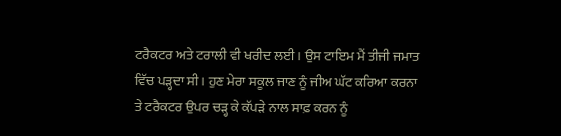ਟਰੈਕਟਰ ਅਤੇ ਟਰਾਲੀ ਵੀ ਖਰੀਦ ਲਈ । ਉਸ ਟਾਇਮ ਮੈਂ ਤੀਜੀ ਜਮਾਤ ਵਿੱਚ ਪੜ੍ਹਦਾ ਸੀ । ਹੁਣ ਮੇਰਾ ਸਕੂਲ ਜਾਣ ਨੂੰ ਜੀਅ ਘੱਟ ਕਰਿਆ ਕਰਨਾ ਤੇ ਟਰੈਕਟਰ ਉਪਰ ਚੜ੍ਹ ਕੇ ਕੱਪੜੇ ਨਾਲ ਸਾਫ਼ ਕਰਨ ਨੂੰ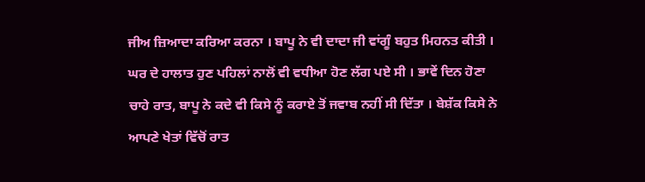ਜੀਅ ਜ਼ਿਆਦਾ ਕਰਿਆ ਕਰਨਾ । ਬਾਪੂ ਨੇ ਵੀ ਦਾਦਾ ਜੀ ਵਾਂਗੂੰ ਬਹੁਤ ਮਿਹਨਤ ਕੀਤੀ । ਘਰ ਦੇ ਹਾਲਾਤ ਹੁਣ ਪਹਿਲਾਂ ਨਾਲੋਂ ਵੀ ਵਧੀਆ ਹੋਣ ਲੱਗ ਪਏ ਸੀ । ਭਾਵੇਂ ਦਿਨ ਹੋਣਾ ਚਾਹੇ ਰਾਤ, ਬਾਪੂ ਨੇ ਕਦੇ ਵੀ ਕਿਸੇ ਨੂੰ ਕਰਾਏ ਤੋਂ ਜਵਾਬ ਨਹੀਂ ਸੀ ਦਿੱਤਾ । ਬੇਸ਼ੱਕ ਕਿਸੇ ਨੇ ਆਪਣੇ ਖੇਤਾਂ ਵਿੱਚੋਂ ਰਾਤ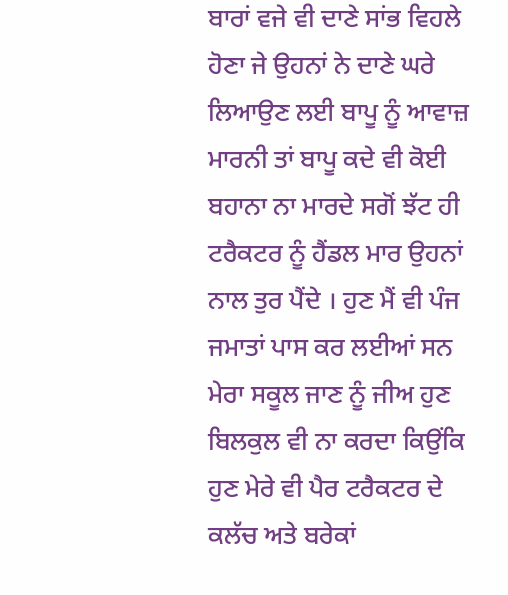ਬਾਰਾਂ ਵਜੇ ਵੀ ਦਾਣੇ ਸਾਂਭ ਵਿਹਲੇ ਹੋਣਾ ਜੇ ਉਹਨਾਂ ਨੇ ਦਾਣੇ ਘਰੇ ਲਿਆਉਣ ਲਈ ਬਾਪੂ ਨੂੰ ਆਵਾਜ਼ ਮਾਰਨੀ ਤਾਂ ਬਾਪੂ ਕਦੇ ਵੀ ਕੋਈ ਬਹਾਨਾ ਨਾ ਮਾਰਦੇ ਸਗੋਂ ਝੱਟ ਹੀ ਟਰੈਕਟਰ ਨੂੰ ਹੈਂਡਲ ਮਾਰ ਉਹਨਾਂ ਨਾਲ ਤੁਰ ਪੈਂਦੇ । ਹੁਣ ਮੈਂ ਵੀ ਪੰਜ ਜਮਾਤਾਂ ਪਾਸ ਕਰ ਲਈਆਂ ਸਨ ਮੇਰਾ ਸਕੂਲ ਜਾਣ ਨੂੰ ਜੀਅ ਹੁਣ ਬਿਲਕੁਲ ਵੀ ਨਾ ਕਰਦਾ ਕਿਉਂਕਿ ਹੁਣ ਮੇਰੇ ਵੀ ਪੈਰ ਟਰੈਕਟਰ ਦੇ ਕਲੱਚ ਅਤੇ ਬਰੇਕਾਂ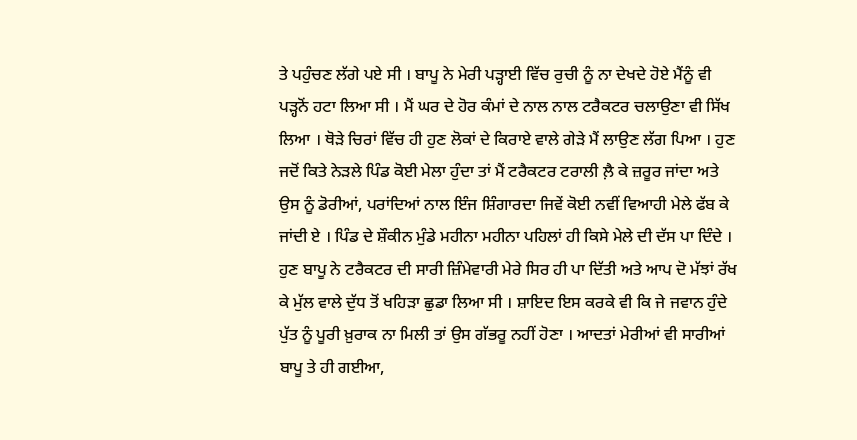ਤੇ ਪਹੁੰਚਣ ਲੱਗੇ ਪਏ ਸੀ । ਬਾਪੂ ਨੇ ਮੇਰੀ ਪੜ੍ਹਾਈ ਵਿੱਚ ਰੁਚੀ ਨੂੰ ਨਾ ਦੇਖਦੇ ਹੋਏ ਮੈਂਨੂੰ ਵੀ ਪੜ੍ਹਨੋਂ ਹਟਾ ਲਿਆ ਸੀ । ਮੈਂ ਘਰ ਦੇ ਹੋਰ ਕੰਮਾਂ ਦੇ ਨਾਲ ਨਾਲ ਟਰੈਕਟਰ ਚਲਾਉਣਾ ਵੀ ਸਿੱਖ ਲਿਆ । ਥੋੜੇ ਚਿਰਾਂ ਵਿੱਚ ਹੀ ਹੁਣ ਲੋਕਾਂ ਦੇ ਕਿਰਾਏ ਵਾਲੇ ਗੇੜੇ ਮੈਂ ਲਾਉਣ ਲੱਗ ਪਿਆ । ਹੁਣ ਜਦੋਂ ਕਿਤੇ ਨੇੜਲੇ ਪਿੰਡ ਕੋਈ ਮੇਲਾ ਹੁੰਦਾ ਤਾਂ ਮੈਂ ਟਰੈਕਟਰ ਟਰਾਲੀ ਲ਼ੈ ਕੇ ਜ਼ਰੂਰ ਜਾਂਦਾ ਅਤੇ ਉਸ ਨੂੰ ਡੋਰੀਆਂ, ਪਰਾਂਦਿਆਂ ਨਾਲ ਇੰਜ ਸ਼ਿੰਗਾਰਦਾ ਜਿਵੇਂ ਕੋਈ ਨਵੀਂ ਵਿਆਹੀ ਮੇਲੇ ਫੱਬ ਕੇ ਜਾਂਦੀ ਏ । ਪਿੰਡ ਦੇ ਸ਼ੌਕੀਨ ਮੁੰਡੇ ਮਹੀਨਾ ਮਹੀਨਾ ਪਹਿਲਾਂ ਹੀ ਕਿਸੇ ਮੇਲੇ ਦੀ ਦੱਸ ਪਾ ਦਿੰਦੇ । ਹੁਣ ਬਾਪੂ ਨੇ ਟਰੈਕਟਰ ਦੀ ਸਾਰੀ ਜ਼ਿੰਮੇਵਾਰੀ ਮੇਰੇ ਸਿਰ ਹੀ ਪਾ ਦਿੱਤੀ ਅਤੇ ਆਪ ਦੋ ਮੱਝਾਂ ਰੱਖ ਕੇ ਮੁੱਲ ਵਾਲੇ ਦੁੱਧ ਤੋਂ ਖਹਿੜਾ ਛੁਡਾ ਲਿਆ ਸੀ । ਸ਼ਾਇਦ ਇਸ ਕਰਕੇ ਵੀ ਕਿ ਜੇ ਜਵਾਨ ਹੁੰਦੇ ਪੁੱਤ ਨੂੰ ਪੂਰੀ ਖ਼ੁਰਾਕ ਨਾ ਮਿਲੀ ਤਾਂ ਉਸ ਗੱਭਰੂ ਨਹੀਂ ਹੋਣਾ । ਆਦਤਾਂ ਮੇਰੀਆਂ ਵੀ ਸਾਰੀਆਂ ਬਾਪੂ ਤੇ ਹੀ ਗਈਆ,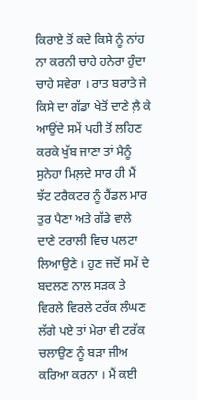ਕਿਰਾਏ ਤੋਂ ਕਦੇ ਕਿਸੇ ਨੂੰ ਨਾਂਹ ਨਾ ਕਰਨੀ ਚਾਹੇ ਹਨੇਰਾ ਹੁੰਦਾ ਚਾਹੇ ਸਵੇਰਾ । ਰਾਤ ਬਰਾਤੇ ਜੇ ਕਿਸੇ ਦਾ ਗੱਡਾ ਖੇਤੋਂ ਦਾਣੇ ਲ਼ੈ ਕੇ ਆਉਂਦੇ ਸਮੇਂ ਪਹੀ ਤੋਂ ਲਹਿਣ ਕਰਕੇ ਖੁੱਬ ਜਾਣਾ ਤਾਂ ਮੈਨੂੰ ਸੁਨੇਹਾ ਮਿਲ਼ਦੇ ਸਾਰ ਹੀ ਮੈਂ ਝੱਟ ਟਰੈਕਟਰ ਨੂੰ ਹੈਂਡਲ ਮਾਰ ਤੁਰ ਪੈਣਾ ਅਤੇ ਗੱਡੇ ਵਾਲੇ ਦਾਣੇ ਟਰਾਲੀ ਵਿਚ ਪਲਟਾ ਲਿਆਉਣੇ । ਹੁਣ ਜਦੋਂ ਸਮੇਂ ਦੇ ਬਦਲਣ ਨਾਲ ਸੜਕ ਤੇ ਵਿਰਲੇ ਵਿਰਲੇ ਟਰੱਕ ਲੰਘਣ ਲੱਗੇ ਪਏ ਤਾਂ ਮੇਰਾ ਵੀ ਟਰੱਕ ਚਲਾਉਣ ਨੂੰ ਬੜਾ ਜੀਅ ਕਰਿਆ ਕਰਨਾ । ਮੈਂ ਕਈ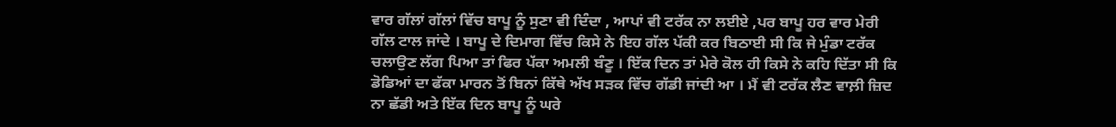ਵਾਰ ਗੱਲਾਂ ਗੱਲਾਂ ਵਿੱਚ ਬਾਪੂ ਨੂੰ ਸੁਣਾ ਵੀ ਦਿੰਦਾ , ਆਪਾਂ ਵੀ ਟਰੱਕ ਨਾ ਲਈਏ ,ਪਰ ਬਾਪੂ ਹਰ ਵਾਰ ਮੇਰੀ ਗੱਲ ਟਾਲ ਜਾਂਦੇ । ਬਾਪੂ ਦੇ ਦਿਮਾਗ ਵਿੱਚ ਕਿਸੇ ਨੇ ਇਹ ਗੱਲ ਪੱਕੀ ਕਰ ਬਿਠਾਈ ਸੀ ਕਿ ਜੇ ਮੁੰਡਾ ਟਰੱਕ ਚਲਾਉਣ ਲੱਗ ਪਿਆ ਤਾਂ ਫਿਰ ਪੱਕਾ ਅਮਲੀ ਬੰਣੂ । ਇੱਕ ਦਿਨ ਤਾਂ ਮੇਰੇ ਕੋਲ ਹੀ ਕਿਸੇ ਨੇ ਕਹਿ ਦਿੱਤਾ ਸੀ ਕਿ ਡੋਡਿਆਂ ਦਾ ਫੱਕਾ ਮਾਰਨ ਤੋਂ ਬਿਨਾਂ ਕਿੱਥੇ ਅੱਖ ਸੜਕ ਵਿੱਚ ਗੱਡੀ ਜਾਂਦੀ ਆ । ਮੈਂ ਵੀ ਟਰੱਕ ਲੈਣ ਵਾਲ਼ੀ ਜ਼ਿਦ ਨਾ ਛੱਡੀ ਅਤੇ ਇੱਕ ਦਿਨ ਬਾਪੂ ਨੂੰ ਘਰੇ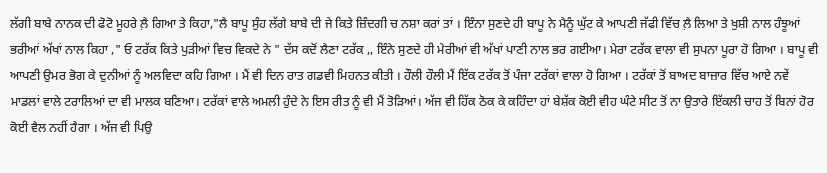ਲੱਗੀ ਬਾਬੇ ਨਾਨਕ ਦੀ ਫੋਟੋ ਮੂਹਰੇ ਲ਼ੈ ਗਿਆ ਤੇ ਕਿਹਾ,"ਲੈ ਬਾਪੂ ਸੁੰਹ ਲੱਗੇ ਬਾਬੇ ਦੀ ਜੇ ਕਿਤੇ ਜ਼ਿੰਦਗੀ ਚ ਨਸ਼ਾ ਕਰਾਂ ਤਾਂ । ਇੰਨਾ ਸੁਣਦੇ ਹੀ ਬਾਪੂ ਨੇ ਮੈਨੂੰ ਘੁੱਟ ਕੇ ਆਪਣੀ ਜੱਫੀ ਵਿੱਚ ਲ਼ੈ ਲਿਆ ਤੇ ਖੁਸ਼ੀ ਨਾਲ ਹੰਝੂਆਂ ਭਰੀਆਂ ਅੱਖਾਂ ਨਾਲ ਕਿਹਾ ," ਓ ਟਰੱਕ ਕਿਤੇ ਪੁੜੀਆਂ ਵਿਚ ਵਿਕਦੇ ਨੇ " ਦੱਸ ਕਦੋਂ ਲੈਣਾ ਟਰੱਕ ,, ਇੰਨੇ ਸੁਣਦੇ ਹੀ ਮੇਰੀਆਂ ਵੀ ਅੱਖਾਂ ਪਾਣੀ ਨਾਲ ਭਰ ਗਈਆ। ਮੇਰਾ ਟਰੱਕ ਵਾਲਾ ਵੀ ਸੁਪਨਾ ਪੂਰਾ ਹੋ ਗਿਆ । ਬਾਪੂ ਵੀ ਆਪਣੀ ਉਮਰ ਭੋਗ ਕੇ ਦੁਨੀਆਂ ਨੂੰ ਅਲਵਿਦਾ ਕਹਿ ਗਿਆ । ਮੈਂ ਵੀ ਦਿਨ ਰਾਤ ਗਡਵੀ ਮਿਹਨਤ ਕੀਤੀ । ਹੌਲੀ ਹੌਲੀ ਮੈਂ ਇੱਕ ਟਰੱਕ ਤੋਂ ਪੰਜਾ ਟਰੱਕਾਂ ਵਾਲਾ ਹੋ ਗਿਆ । ਟਰੱਕਾਂ ਤੋਂ ਬਾਅਦ ਬਾਜ਼ਾਰ ਵਿੱਚ ਆਏ ਨਵੇਂ ਮਾਡਲਾਂ ਵਾਲੇ ਟਰਾਲਿਆਂ ਦਾ ਵੀ ਮਾਲਕ ਬਣਿਆ। ਟਰੱਕਾਂ ਵਾਲੇ ਅਮਲੀ ਹੁੰਦੇ ਨੇ ਇਸ ਰੀਤ ਨੂੰ ਵੀ ਮੈਂ ਤੋੜਿਆਂ। ਅੱਜ ਵੀ ਹਿੱਕ ਠੋਕ ਕੇ ਕਹਿੰਦਾ ਹਾਂ ਬੇਸ਼ੱਕ ਕੋਈ ਵੀਹ ਘੰਟੇ ਸੀਟ ਤੋਂ ਨਾ ਉਤਾਰੇ ਇੱਕਲੀ ਚਾਹ ਤੋਂ ਬਿਨਾਂ ਹੋਰ ਕੋਈ ਵੈਲ ਨਹੀਂ ਹੈਗਾ । ਅੱਜ ਵੀ ਪਿਉ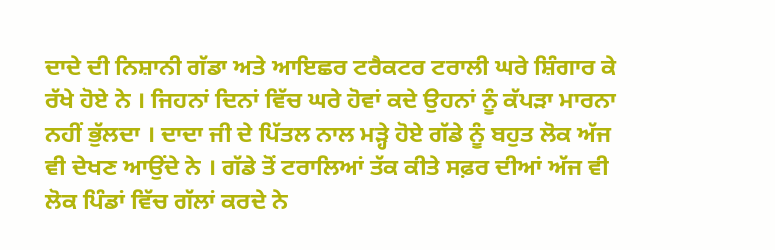ਦਾਦੇ ਦੀ ਨਿਸ਼ਾਨੀ ਗੱਡਾ ਅਤੇ ਆਇਛਰ ਟਰੈਕਟਰ ਟਰਾਲੀ ਘਰੇ ਸ਼ਿੰਗਾਰ ਕੇ ਰੱਖੇ ਹੋਏ ਨੇ । ਜਿਹਨਾਂ ਦਿਨਾਂ ਵਿੱਚ ਘਰੇ ਹੋਵਾਂ ਕਦੇ ਉਹਨਾਂ ਨੂੰ ਕੱਪੜਾ ਮਾਰਨਾ ਨਹੀਂ ਭੁੱਲਦਾ । ਦਾਦਾ ਜੀ ਦੇ ਪਿੱਤਲ ਨਾਲ ਮੜ੍ਹੇ ਹੋਏ ਗੱਡੇ ਨੂੰ ਬਹੁਤ ਲੋਕ ਅੱਜ ਵੀ ਦੇਖਣ ਆਉਂਦੇ ਨੇ । ਗੱਡੇ ਤੋਂ ਟਰਾਲਿਆਂ ਤੱਕ ਕੀਤੇ ਸਫ਼ਰ ਦੀਆਂ ਅੱਜ ਵੀ ਲੋਕ ਪਿੰਡਾਂ ਵਿੱਚ ਗੱਲਾਂ ਕਰਦੇ ਨੇ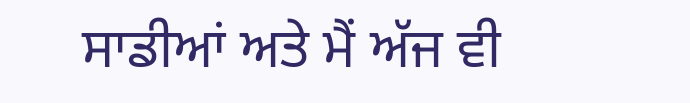ਸਾਡੀਆਂ ਅਤੇ ਮੈਂ ਅੱਜ ਵੀ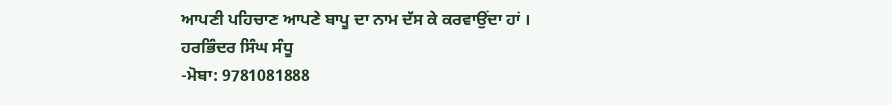ਆਪਣੀ ਪਹਿਚਾਣ ਆਪਣੇ ਬਾਪੂ ਦਾ ਨਾਮ ਦੱਸ ਕੇ ਕਰਵਾਉਂਦਾ ਹਾਂ ।
ਹਰਭਿੰਦਰ ਸਿੰਘ ਸੰਧੂ
-ਮੋਬਾ: 9781081888